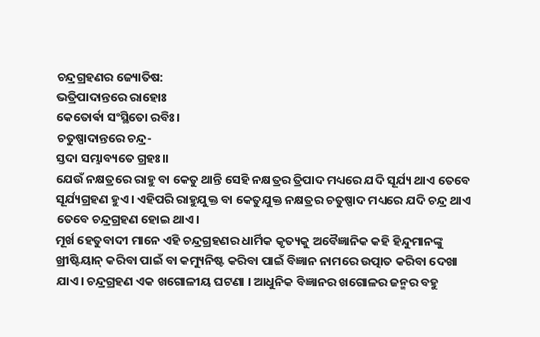ଚନ୍ଦ୍ରଗ୍ରହଣର ଜ୍ୟୋତିଷ:
ଭତ୍ରିପାଦାନ୍ତରେ ରାହୋଃ
କେତୋର୍ଵା ସଂସ୍ଥିତୋ ରବିଃ।
ଚତୁଷ୍ପାଦାନ୍ତରେ ଚନ୍ଦ୍ର-
ସ୍ତଦା ସମ୍ଭାବ୍ୟତେ ଗ୍ରହଃ।।
ଯେଉଁ ନକ୍ଷତ୍ରରେ ରାହୁ ବା କେତୁ ଥାନ୍ତି ସେହି ନକ୍ଷତ୍ରର ତ୍ରିପାଦ ମଧ୍ୟରେ ଯଦି ସୂର୍ଯ୍ୟ ଥାଏ ତେବେ ସୂର୍ଯ୍ୟଗ୍ରହଣ ହୁଏ। ଏହିପରି ରାହୁଯୁକ୍ତ ବା କେତୁଯୁକ୍ତ ନକ୍ଷତ୍ରର ଚତୁଷ୍ପାଦ ମଧ୍ୟରେ ଯଦି ଚନ୍ଦ୍ର ଥାଏ ତେବେ ଚନ୍ଦ୍ରଗ୍ରହଣ ହୋଇ ଥାଏ।
ମୂର୍ଖ ହେତୁବାଦୀ ମାନେ ଏହି ଚନ୍ଦ୍ରଗ୍ରହଣର ଧାର୍ମିକ କୃତ୍ୟକୁ ଅବୈଜ୍ଞାନିକ କହି ହିନ୍ଦୁମାନଙ୍କୁ ଖ୍ରୀଷ୍ଟିୟାନ୍ କରିବା ପାଇଁ ବା କମ୍ୟୁନିଷ୍ଟ କରିବା ପାଇଁ ବିଜ୍ଞାନ ନାମରେ ଉତ୍ପାତ କରିବା ଦେଖା ଯାଏ। ଚନ୍ଦ୍ରଗ୍ରହଣ ଏକ ଖଗୋଳୀୟ ଘଟଣା । ଆଧୁନିକ ବିଜ୍ଞାନର ଖଗୋଳର ଜନ୍ମର ବହୁ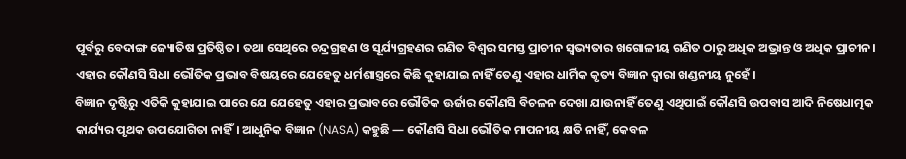ପୂର୍ବରୁ ବେଦାଙ୍ଗ ଜ୍ୟୋତିଷ ପ୍ରତିଷ୍ଠିତ। ତଥା ସେଥିରେ ଚନ୍ଦ୍ରଗ୍ରହଣ ଓ ସୂର୍ଯ୍ୟଗ୍ରହଣର ଗଣିତ ବିଶ୍ବର ସମସ୍ତ ପ୍ରାଚୀନ ସ୍ୱଭ୍ୟତାର ଖଗୋଳୀୟ ଗଣିତ ଠାରୁ ଅଧିକ ଅଭ୍ରାନ୍ତ ଓ ଅଧିକ ପ୍ରାଚୀନ। ଏହାର କୌଣସି ସିଧା ଭୌତିକ ପ୍ରଭାବ ବିଷୟରେ ଯେହେତୁ ଧର୍ମଶାସ୍ତ୍ରରେ କିଛି କୁହାଯାଇ ନାହିଁ ତେଣୁ ଏହାର ଧାର୍ମିକ କୃତ୍ୟ ବିଜ୍ଞାନ ଦ୍ୱାରା ଖଣ୍ଡନୀୟ ନୁହେଁ।
ବିଜ୍ଞାନ ଦୃଷ୍ଟିରୁ ଏତିକି କୁହାଯାଇ ପାରେ ଯେ ଯେହେତୁ ଏହାର ପ୍ରଭାବରେ ଭୌତିକ ଊର୍ଜାର କୌଣସି ବିଚଳନ ଦେଖା ଯାଉନାହିଁ ତେଣୁ ଏଥିପାଇଁ କୌଣସି ଉପବାସ ଆଦି ନିଷେଧାତ୍ମକ କାର୍ଯ୍ୟର ପୃଥକ ଉପଯୋଗିତା ନାହିଁ। ଆଧୁନିକ ବିଜ୍ଞାନ (NASA) କହୁଛି — କୌଣସି ସିଧା ଭୌତିକ ମାପନୀୟ କ୍ଷତି ନାହିଁ, କେବଳ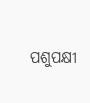ପଶୁପକ୍ଷୀ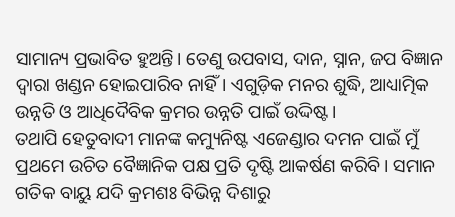ସାମାନ୍ୟ ପ୍ରଭାବିତ ହୁଅନ୍ତି। ତେଣୁ ଉପବାସ, ଦାନ, ସ୍ନାନ, ଜପ ବିଜ୍ଞାନ ଦ୍ୱାରା ଖଣ୍ଡନ ହୋଇପାରିବ ନାହିଁ। ଏଗୁଡ଼ିକ ମନର ଶୁଦ୍ଧି, ଆଧ୍ୟାତ୍ମିକ ଉନ୍ନତି ଓ ଆଧିଦୈବିକ କ୍ରମର ଉନ୍ନତି ପାଇଁ ଉଦ୍ଦିଷ୍ଟ।
ତଥାପି ହେତୁବାଦୀ ମାନଙ୍କ କମ୍ୟୁନିଷ୍ଟ ଏଜେଣ୍ଡାର ଦମନ ପାଇଁ ମୁଁ ପ୍ରଥମେ ଉଚିତ ବୈଜ୍ଞାନିକ ପକ୍ଷ ପ୍ରତି ଦୃଷ୍ଟି ଆକର୍ଷଣ କରିବି। ସମାନ ଗତିକ ବାୟୁ ଯଦି କ୍ରମଶଃ ବିଭିନ୍ନ ଦିଶାରୁ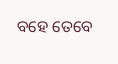ବହେ ତେବେ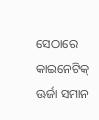ସେଠାରେ କାଇନେଟିକ୍ ଊର୍ଜା ସମାନ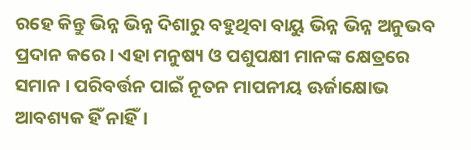ରହେ କିନ୍ତୁ ଭିନ୍ନ ଭିନ୍ନ ଦିଶାରୁ ବହୁଥିବା ବାୟୁ ଭିନ୍ନ ଭିନ୍ନ ଅନୁଭବ ପ୍ରଦାନ କରେ। ଏହା ମନୁଷ୍ୟ ଓ ପଶୁପକ୍ଷୀ ମାନଙ୍କ କ୍ଷେତ୍ରରେ ସମାନ । ପରିବର୍ତ୍ତନ ପାଇଁ ନୂତନ ମାପନୀୟ ଊର୍ଜାକ୍ଷୋଭ ଆବଶ୍ୟକ ହିଁ ନାହିଁ।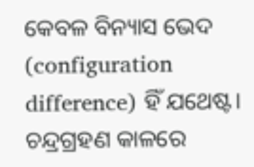କେବଳ ବିନ୍ୟାସ ଭେଦ (configuration difference) ହିଁ ଯଥେଷ୍ଟ। ଚନ୍ଦ୍ରଗ୍ରହଣ କାଳରେ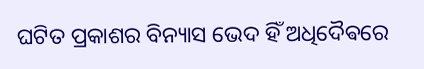ଘଟିତ ପ୍ରକାଶର ବିନ୍ୟାସ ଭେଦ ହିଁ ଅଧିଦୈଵରେ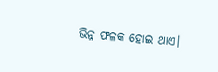ଭିନ୍ନ ଫଳକ ହୋଇ ଥାଏ।